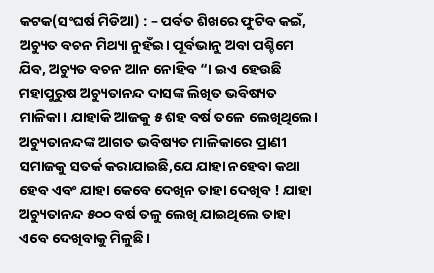କଟକ(ସଂଘର୍ଷ ମିଡିଆ) : – ପର୍ବତ ଶିଖରେ ଫୁଟିବ କଇଁ, ଅଚ୍ୟୁତ ବଚନ ମିଥ୍ୟା ନୁହଁଇ। ପୂର୍ବଭାନୁ ଅବା ପଶ୍ଚିମେ ଯିବ, ଅଚ୍ୟୁତ ବଚନ ଆନ ନୋହିବ “। ଇଏ ହେଉଛି ମହାପୁରୁଷ ଅଚ୍ୟୁତାନନ୍ଦ ଦାସଙ୍କ ଲିଖିତ ଭବିଷ୍ୟତ ମାଳିକା। ଯାହାକି ଆଜକୁ ୫ ଶହ ବର୍ଷ ତଳେ ଲେଖିଥିଲେ। ଅଚ୍ୟୁତାନନ୍ଦଙ୍କ ଆଗତ ଭବିଷ୍ୟତ ମାଳିକାରେ ପ୍ରାଣୀ ସମାଜକୁ ସତର୍କ କରାଯାଇଛି,ଯେ ଯାହା ନହେବା କଥା ହେବ ଏବଂ ଯାହା କେବେ ଦେଖିନ ତାହା ଦେଖିବ ! ଯାହା ଅଚ୍ୟୁତାନନ୍ଦ ୫୦୦ ବର୍ଷ ତଳୁ ଲେଖି ଯାଇଥିଲେ ତାହା ଏବେ ଦେଖିବାକୁ ମିଳୁଛି।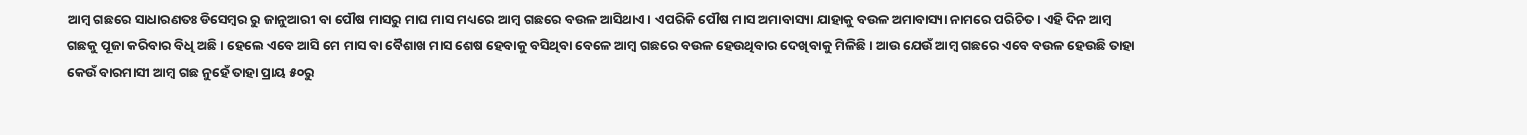ଆମ୍ବ ଗଛରେ ସାଧାରଣତଃ ଡିସେମ୍ବର ରୁ ଜାନୁଆରୀ ବା ପୌଷ ମାସରୁ ମାଘ ମାସ ମଧ୍ୟରେ ଆମ୍ବ ଗଛରେ ବଉଳ ଆସିଥାଏ। ଏପରିକି ପୌଷ ମାସ ଅମାବାସ୍ୟା ଯାହାକୁ ବଉଳ ଅମାବାସ୍ୟା ନାମରେ ପରିଚିତ। ଏହି ଦିନ ଆମ୍ବ ଗଛକୁ ପୂଜା କରିବାର ବିଧି ଅଛି। ହେଲେ ଏବେ ଆସି ମେ ମାସ ବା ବୈଶାଖ ମାସ ଶେଷ ହେବାକୁ ବସିଥିବା ବେଳେ ଆମ୍ବ ଗଛରେ ବଉଳ ହେଉଥିବାର ଦେଖିବାକୁ ମିଳିଛି। ଆଉ ଯେଉଁ ଆମ୍ବ ଗଛରେ ଏବେ ବଉଳ ହେଉଛି ତାହା କେଉଁ ବାରମାସୀ ଆମ୍ବ ଗଛ ନୁହେଁ ତାହା ପ୍ରାୟ ୫୦ରୁ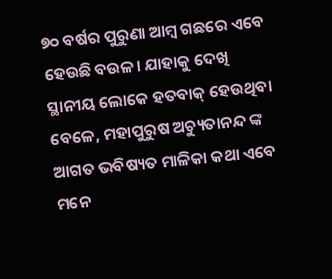୭୦ ବର୍ଷର ପୁରୁଣା ଆମ୍ବ ଗଛରେ ଏବେ ହେଉଛି ବଉଳ। ଯାହାକୁ ଦେଖି ସ୍ଥାନୀୟ ଲୋକେ ହତବାକ୍ ହେଉଥିବା ବେଳେ, ମହାପୁରୁଷ ଅଚ୍ୟୁତାନନ୍ଦ ଙ୍କ ଆଗତ ଭବିଷ୍ୟତ ମାଳିକା କଥା ଏବେ ମନେ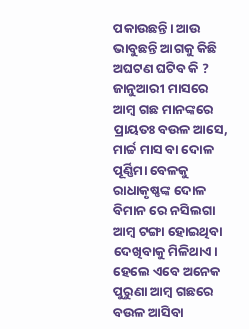ପକାଉଛନ୍ତି। ଆଉ ଭାବୁଛନ୍ତି ଆଗକୁ କିଛି ଅଘଟଣ ଘଟିବ କି ?
ଜାନୁଆରୀ ମାସରେ ଆମ୍ବ ଗଛ ମାନଙ୍କରେ ପ୍ରାୟତଃ ବଉଳ ଆସେ, ମାର୍ଚ୍ଚ ମାସ ବା ଦୋଳ ପୂର୍ଣ୍ଣିମା ବେଳକୁ ରାଧାକୃଷ୍ଣଙ୍କ ଦୋଳ ବିମାନ ରେ ନସିଲଗା ଆମ୍ବ ଟଙ୍ଗା ହୋଇଥିବା ଦେଖିବାକୁ ମିଳିଥାଏ। ହେଲେ ଏବେ ଅନେକ ପୁରୁଣା ଆମ୍ବ ଗଛରେ ବଉଳ ଆସିବା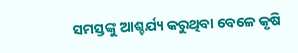ସମସ୍ତଙ୍କୁ ଆଶ୍ଚର୍ଯ୍ୟ କରୁଥିବା ବେଳେ କୃଷି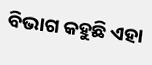ବିଭାଗ କହୁଛି ଏହା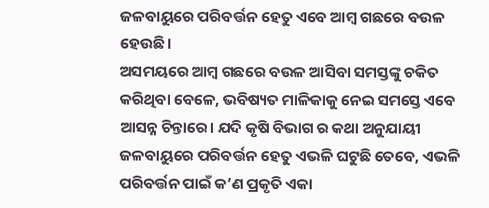ଜଳବାୟୁରେ ପରିବର୍ତ୍ତନ ହେତୁ ଏବେ ଆମ୍ବ ଗଛରେ ବଉଳ ହେଉଛି।
ଅସମୟରେ ଆମ୍ବ ଗଛରେ ବଉଳ ଆସିବା ସମସ୍ତଙ୍କୁ ଚକିତ କରିଥିବା ବେଳେ, ଭବିଷ୍ୟତ ମାଳିକାକୁ ନେଇ ସମସ୍ତେ ଏବେ ଆସନ୍ନ ଚିନ୍ତାରେ। ଯଦି କୃଷି ବିଭାଗ ର କଥା ଅନୁଯାୟୀ ଜଳବାୟୁରେ ପରିବର୍ତ୍ତନ ହେତୁ ଏଭଳି ଘଟୁଛି ତେବେ, ଏଭଳି ପରିବର୍ତ୍ତନ ପାଇଁ କ’ଣ ପ୍ରକୃତି ଏକା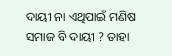ଦାୟୀ ନା ଏଥିପାଇଁ ମଣିଷ ସମାଜ ବି ଦାୟୀ ? ତାହା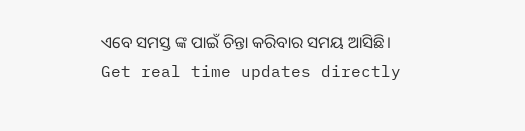ଏବେ ସମସ୍ତ ଙ୍କ ପାଇଁ ଚିନ୍ତା କରିବାର ସମୟ ଆସିଛି।
Get real time updates directly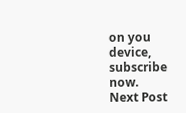on you device, subscribe now.
Next Post